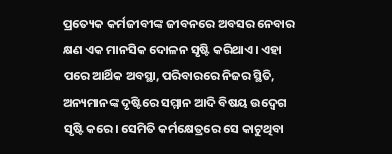ପ୍ରତ୍ୟେକ କର୍ମଜୀବୀଙ୍କ ଜୀବନରେ ଅବସର ନେବାର କ୍ଷଣ ଏକ ମାନସିକ ଦୋଳନ ସୃଷ୍ଟି କରିଥାଏ। ଏହା ପରେ ଆର୍ଥିକ ଅବସ୍ଥା, ପରିବାରରେ ନିଜର ସ୍ଥିତି, ଅନ୍ୟମାନଙ୍କ ଦୃଷ୍ଟିରେ ସମ୍ମାନ ଆଦି ବିଷୟ ଉଦ୍ବେଗ ସୃଷ୍ଟି କରେ। ସେମିତି କର୍ମକ୍ଷେତ୍ରରେ ସେ କାଟୁଥିବା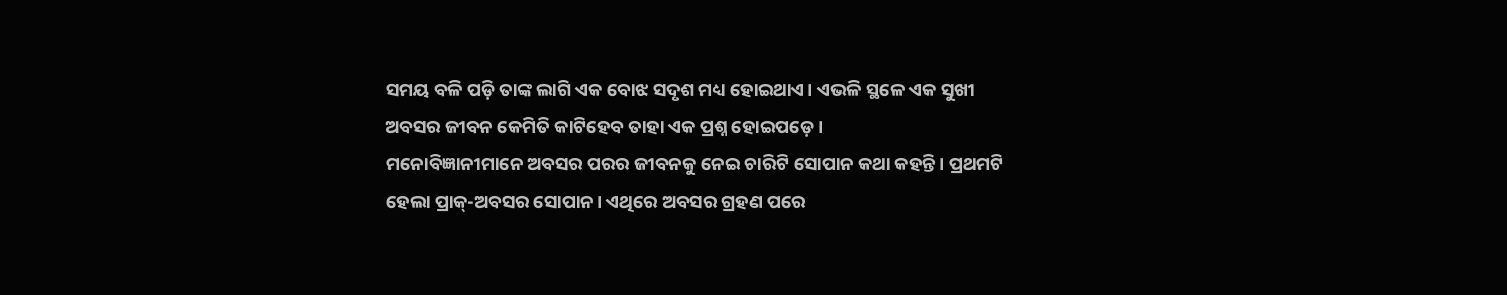ସମୟ ବଳି ପଡ଼ି ତାଙ୍କ ଲାଗି ଏକ ବୋଝ ସଦୃଶ ମଧ୍ୟ ହୋଇଥାଏ। ଏଭଳି ସ୍ଥଳେ ଏକ ସୁଖୀ ଅବସର ଜୀବନ କେମିତି କାଟିହେବ ତାହା ଏକ ପ୍ରଶ୍ନ ହୋଇପଡ଼େ।
ମନୋବିଜ୍ଞାନୀମାନେ ଅବସର ପରର ଜୀବନକୁ ନେଇ ଚାରିଟି ସୋପାନ କଥା କହନ୍ତି। ପ୍ରଥମଟି ହେଲା ପ୍ରାକ୍-ଅବସର ସୋପାନ। ଏଥିରେ ଅବସର ଗ୍ରହଣ ପରେ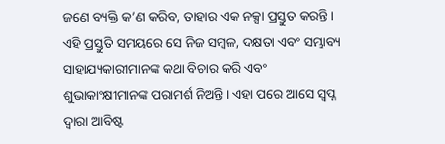ଜଣେ ବ୍ୟକ୍ତି କ’ଣ କରିବ, ତାହାର ଏକ ନକ୍ସା ପ୍ରସ୍ତୁତ କରନ୍ତି। ଏହି ପ୍ରସ୍ତୁତି ସମୟରେ ସେ ନିଜ ସମ୍ବଳ, ଦକ୍ଷତା ଏବଂ ସମ୍ଭାବ୍ୟ ସାହାଯ୍ୟକାରୀମାନଙ୍କ କଥା ବିଚାର କରି ଏବଂ ଶୁଭାକାଂକ୍ଷୀମାନଙ୍କ ପରାମର୍ଶ ନିଅନ୍ତି। ଏହା ପରେ ଆସେ ସ୍ବପ୍ନ ଦ୍ବାରା ଆବିଷ୍ଟ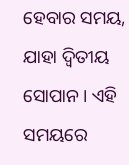ହେବାର ସମୟ, ଯାହା ଦ୍ବିତୀୟ ସୋପାନ। ଏହି ସମୟରେ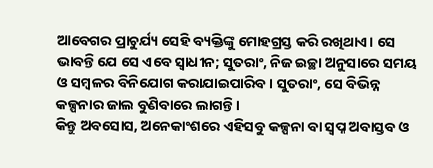ଆବେଗର ପ୍ରାଚୁର୍ଯ୍ୟ ସେହି ବ୍ୟକ୍ତିଙ୍କୁ ମୋହଗ୍ରସ୍ତ କରି ରଖିଥାଏ। ସେ ଭାବନ୍ତି ଯେ ସେ ଏବେ ସ୍ୱାଧୀନ; ସୁତରାଂ, ନିଜ ଇଚ୍ଛା ଅନୁସାରେ ସମୟ ଓ ସମ୍ବଳର ବିନିଯୋଗ କରାଯାଇପାରିବ। ସୁତରାଂ, ସେ ବିଭିନ୍ନ କଳ୍ପନାର ଜାଲ ବୁଣିବାରେ ଲାଗନ୍ତି।
କିନ୍ତୁ ଅବସୋସ, ଅନେକାଂଶରେ ଏହିସବୁ କଳ୍ପନା ବା ସ୍ବପ୍ନ ଅବାସ୍ତବ ଓ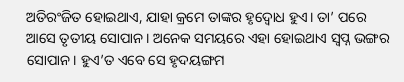ଅତିରଂଜିତ ହୋଇଥାଏ, ଯାହା କ୍ରମେ ତାଙ୍କର ହୃଦ୍ବୋଧ ହୁଏ। ତା’ ପରେ ଆସେ ତୃତୀୟ ସୋପାନ। ଅନେକ ସମୟରେ ଏହା ହୋଇଥାଏ ସ୍ୱପ୍ନ ଭଙ୍ଗର ସୋପାନ। ହୁଏ’ତ ଏବେ ସେ ହୃଦୟଙ୍ଗମ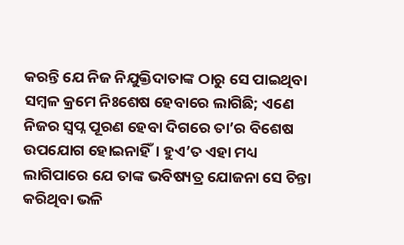କରନ୍ତି ଯେ ନିଜ ନିଯୁକ୍ତିଦାତାଙ୍କ ଠାରୁ ସେ ପାଇଥିବା ସମ୍ବଳ କ୍ରମେ ନିଃଶେଷ ହେବାରେ ଲାଗିଛି; ଏଣେ ନିଜର ସ୍ବପ୍ନ ପୂରଣ ହେବା ଦିଗରେ ତା’ର ବିଶେଷ ଉପଯୋଗ ହୋଇନାହିଁ। ହୁଏ’ତ ଏହା ମଧ୍ୟ ଲାଗିପାରେ ଯେ ତାଙ୍କ ଭବିଷ୍ୟତ୍ର ଯୋଜନା ସେ ଚିନ୍ତା କରିଥିବା ଭଳି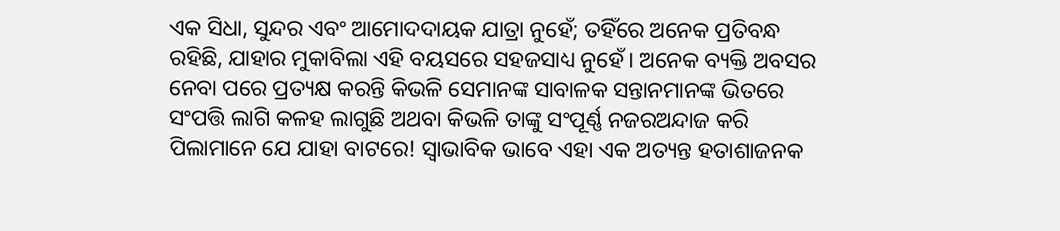ଏକ ସିଧା, ସୁନ୍ଦର ଏବଂ ଆମୋଦଦାୟକ ଯାତ୍ରା ନୁହେଁ; ତହିଁରେ ଅନେକ ପ୍ରତିବନ୍ଧ ରହିଛି, ଯାହାର ମୁକାବିଲା ଏହି ବୟସରେ ସହଜସାଧ୍ୟ ନୁହେଁ। ଅନେକ ବ୍ୟକ୍ତି ଅବସର ନେବା ପରେ ପ୍ରତ୍ୟକ୍ଷ କରନ୍ତି କିଭଳି ସେମାନଙ୍କ ସାବାଳକ ସନ୍ତାନମାନଙ୍କ ଭିତରେ ସଂପତ୍ତି ଲାଗି କଳହ ଲାଗୁଛି ଅଥବା କିଭଳି ତାଙ୍କୁ ସଂପୂର୍ଣ୍ଣ ନଜରଅନ୍ଦାଜ କରି ପିଲାମାନେ ଯେ ଯାହା ବାଟରେ! ସ୍ବାଭାବିକ ଭାବେ ଏହା ଏକ ଅତ୍ୟନ୍ତ ହତାଶାଜନକ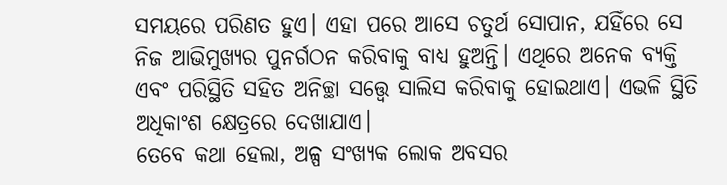ସମୟରେ ପରିଣତ ହୁଏ। ଏହା ପରେ ଆସେ ଚତୁର୍ଥ ସୋପାନ, ଯହିଁରେ ସେ ନିଜ ଆଭିମୁଖ୍ୟର ପୁନର୍ଗଠନ କରିବାକୁ ବାଧ୍ୟ ହୁଅନ୍ତି। ଏଥିରେ ଅନେକ ବ୍ୟକ୍ତି ଏବଂ ପରିସ୍ଥିତି ସହିତ ଅନିଚ୍ଛା ସତ୍ତ୍ବେ ସାଲିସ କରିବାକୁ ହୋଇଥାଏ। ଏଭଳି ସ୍ଥିତି ଅଧିକାଂଶ କ୍ଷେତ୍ରରେ ଦେଖାଯାଏ।
ତେବେ କଥା ହେଲା, ଅଳ୍ପ ସଂଖ୍ୟକ ଲୋକ ଅବସର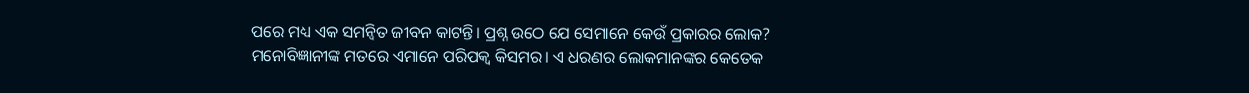ପରେ ମଧ୍ୟ ଏକ ସମନ୍ବିତ ଜୀବନ କାଟନ୍ତି। ପ୍ରଶ୍ନ ଉଠେ ଯେ ସେମାନେ କେଉଁ ପ୍ରକାରର ଲୋକ? ମନୋବିଜ୍ଞାନୀଙ୍କ ମତରେ ଏମାନେ ପରିପକ୍ୱ କିସମର। ଏ ଧରଣର ଲୋକମାନଙ୍କର କେତେକ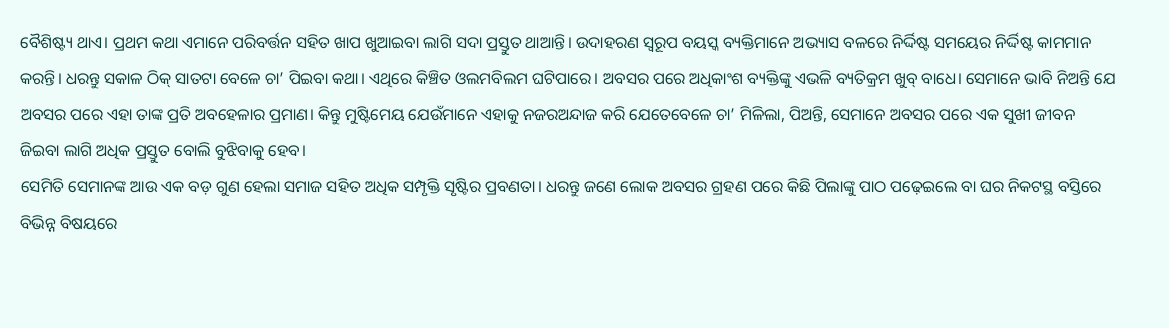ବୈଶିଷ୍ଟ୍ୟ ଥାଏ। ପ୍ରଥମ କଥା ଏମାନେ ପରିବର୍ତ୍ତନ ସହିତ ଖାପ ଖୁଆଇବା ଲାଗି ସଦା ପ୍ରସ୍ତୁତ ଥାଆନ୍ତି। ଉଦାହରଣ ସ୍ବରୂପ ବୟସ୍କ ବ୍ୟକ୍ତିମାନେ ଅଭ୍ୟାସ ବଳରେ ନିର୍ଦ୍ଦିଷ୍ଟ ସମୟେର ନିର୍ଦ୍ଦିଷ୍ଟ କାମମାନ କରନ୍ତି। ଧରନ୍ତୁ ସକାଳ ଠିକ୍ ସାତଟା ବେଳେ ଚା’ ପିଇବା କଥା। ଏଥିରେ କିଞ୍ଚିତ ଓଲମବିଲମ ଘଟିପାରେ। ଅବସର ପରେ ଅଧିକାଂଶ ବ୍ୟକ୍ତିଙ୍କୁ ଏଭଳି ବ୍ୟତିକ୍ରମ ଖୁବ୍ ବାଧେ। ସେମାନେ ଭାବି ନିଅନ୍ତି ଯେ ଅବସର ପରେ ଏହା ତାଙ୍କ ପ୍ରତି ଅବହେଳାର ପ୍ରମାଣ। କିନ୍ତୁ ମୁଷ୍ଟିମେୟ ଯେଉଁମାନେ ଏହାକୁ ନଜରଅନ୍ଦାଜ କରି ଯେତେବେଳେ ଚା’ ମିଳିଲା, ପିଅନ୍ତି, ସେମାନେ ଅବସର ପରେ ଏକ ସୁଖୀ ଜୀବନ ଜିଇବା ଲାଗି ଅଧିକ ପ୍ରସ୍ତୁତ ବୋଲି ବୁଝିବାକୁ ହେବ।
ସେମିତି ସେମାନଙ୍କ ଆଉ ଏକ ବଡ଼ ଗୁଣ ହେଲା ସମାଜ ସହିତ ଅଧିକ ସମ୍ପୃକ୍ତି ସୃଷ୍ଟିର ପ୍ରବଣତା। ଧରନ୍ତୁ ଜଣେ ଲୋକ ଅବସର ଗ୍ରହଣ ପରେ କିଛି ପିଲାଙ୍କୁ ପାଠ ପଢ଼େଇଲେ ବା ଘର ନିକଟସ୍ଥ ବସ୍ତିରେ ବିଭିନ୍ନ ବିଷୟରେ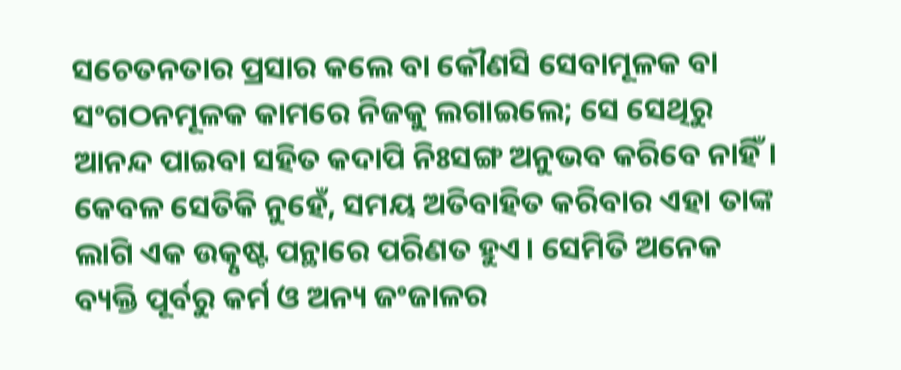ସଚେତନତାର ପ୍ରସାର କଲେ ବା କୌଣସି ସେବାମୂଳକ ବା ସଂଗଠନମୂଳକ କାମରେ ନିଜକୁ ଲଗାଇଲେ; ସେ ସେଥିରୁ ଆନନ୍ଦ ପାଇବା ସହିତ କଦାପି ନିଃସଙ୍ଗ ଅନୁଭବ କରିବେ ନାହିଁ। କେବଳ ସେତିକି ନୁହେଁ, ସମୟ ଅତିବାହିତ କରିବାର ଏହା ତାଙ୍କ ଲାଗି ଏକ ଉତ୍କୃଷ୍ଟ ପନ୍ଥାରେ ପରିଣତ ହୁଏ। ସେମିତି ଅନେକ ବ୍ୟକ୍ତି ପୂର୍ବରୁ କର୍ମ ଓ ଅନ୍ୟ ଜଂଜାଳର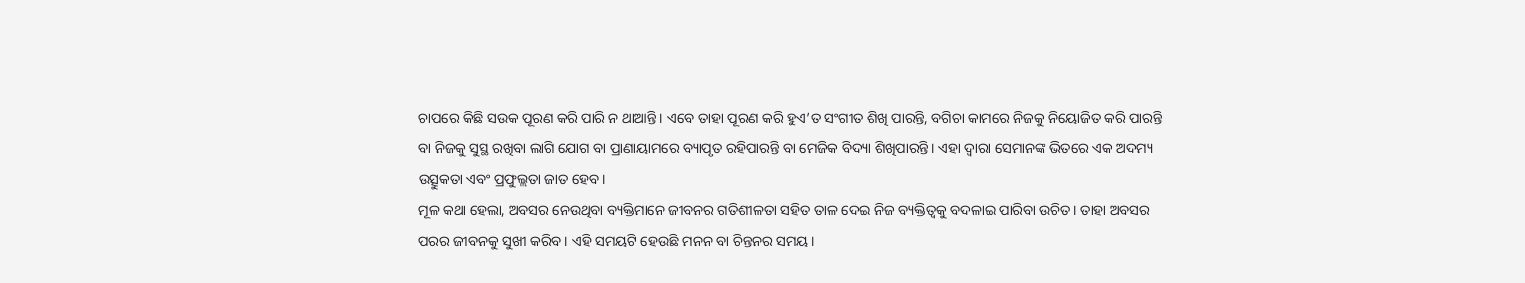ଚାପରେ କିଛି ସଉକ ପୂରଣ କରି ପାରି ନ ଥାଆନ୍ତି। ଏବେ ତାହା ପୂରଣ କରି ହୁଏ’ତ ସଂଗୀତ ଶିଖି ପାରନ୍ତି, ବଗିଚା କାମରେ ନିଜକୁ ନିୟୋଜିତ କରି ପାରନ୍ତି ବା ନିଜକୁ ସୁସ୍ଥ ରଖିବା ଲାଗି ଯୋଗ ବା ପ୍ରାଣାୟାମରେ ବ୍ୟାପୃତ ରହିପାରନ୍ତି ବା ମେଜିକ ବିଦ୍ୟା ଶିଖିପାରନ୍ତି। ଏହା ଦ୍ବାରା ସେମାନଙ୍କ ଭିତରେ ଏକ ଅଦମ୍ୟ ଉତ୍ସୁକତା ଏବଂ ପ୍ରଫୁଲ୍ଲତା ଜାତ ହେବ।
ମୂଳ କଥା ହେଲା, ଅବସର ନେଉଥିବା ବ୍ୟକ୍ତିମାନେ ଜୀବନର ଗତିଶୀଳତା ସହିତ ତାଳ ଦେଇ ନିଜ ବ୍ୟକ୍ତିତ୍ବକୁ ବଦଳାଇ ପାରିବା ଉଚିତ। ତାହା ଅବସର ପରର ଜୀବନକୁ ସୁଖୀ କରିବ। ଏହି ସମୟଟି ହେଉଛି ମନନ ବା ଚିନ୍ତନର ସମୟ।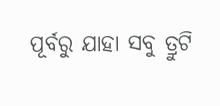ପୂର୍ବରୁ ଯାହା ସବୁ ତ୍ରୁଟି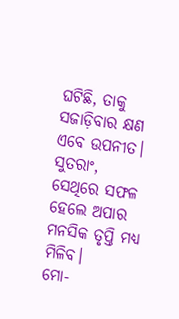ଘଟିଛି, ତାକୁ ସଜାଡ଼ିବାର କ୍ଷଣ ଏବେ ଉପନୀତ। ସୁତରାଂ, ସେଥିରେ ସଫଳ ହେଲେ ଅପାର ମନସିକ ତୃପ୍ତି ମଧ୍ୟ ମିଳିବ।
ମୋ-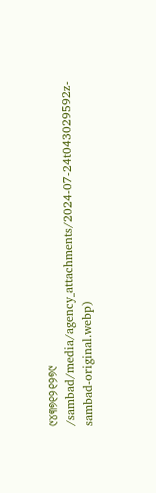୯୪୩୭୧୨୧୨୭୯
/sambad/media/agency_attachments/2024-07-24t043029592z-sambad-original.webp)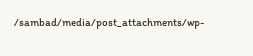/sambad/media/post_attachments/wp-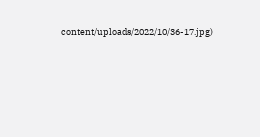content/uploads/2022/10/36-17.jpg)